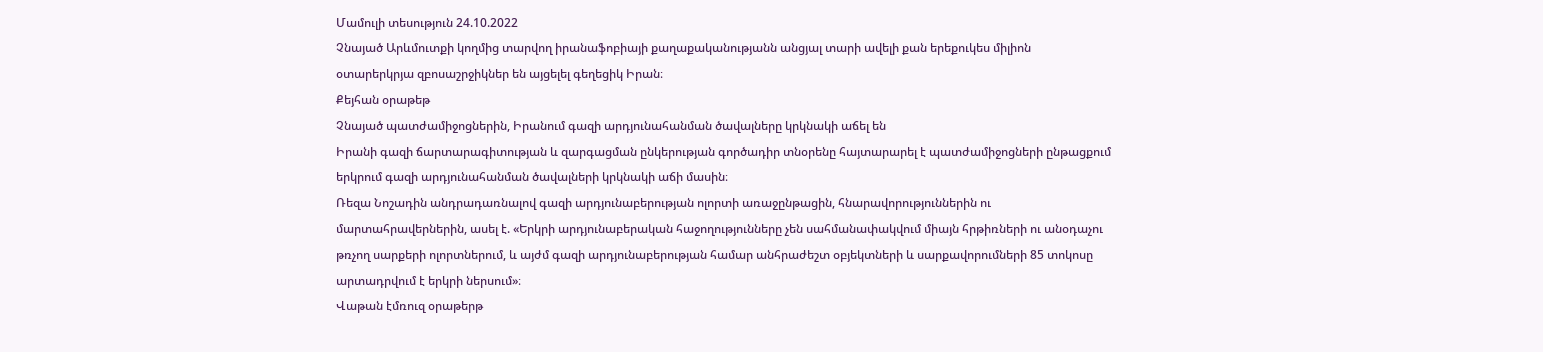Մամուլի տեսություն 24.10.2022
Չնայած Արևմուտքի կողմից տարվող իրանաֆոբիայի քաղաքականությանն անցյալ տարի ավելի քան երեքուկես միլիոն օտարերկրյա զբոսաշրջիկներ են այցելել գեղեցիկ Իրան։
Քեյհան օրաթեթ
Չնայած պատժամիջոցներին, Իրանում գազի արդյունահանման ծավալները կրկնակի աճել են
Իրանի գազի ճարտարագիտության և զարգացման ընկերության գործադիր տնօրենը հայտարարել է պատժամիջոցների ընթացքում երկրում գազի արդյունահանման ծավալների կրկնակի աճի մասին։
Ռեզա Նոշադին անդրադառնալով գազի արդյունաբերության ոլորտի առաջընթացին, հնարավորություններին ու մարտահրավերներին, ասել է. «Երկրի արդյունաբերական հաջողությունները չեն սահմանափակվում միայն հրթիռների ու անօդաչու թռչող սարքերի ոլորտներում, և այժմ գազի արդյունաբերության համար անհրաժեշտ օբյեկտների և սարքավորումների 85 տոկոսը արտադրվում է երկրի ներսում»։
Վաթան էմռուզ օրաթերթ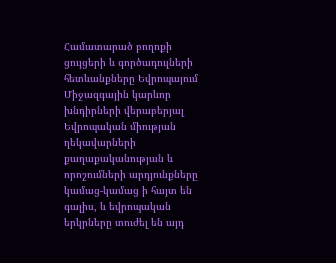Համատարած բողոքի ցույցերի և գործադուլների հետևանքները Եվրոպայում
Միջազգային կարևոր խնդիրների վերաբերյալ Եվրոպական միության ղեկավարների քաղաքականության և որոշումների արդյունքները կամաց-կամաց ի հայտ են գալիս, և եվրոպական երկրները տուժել են այդ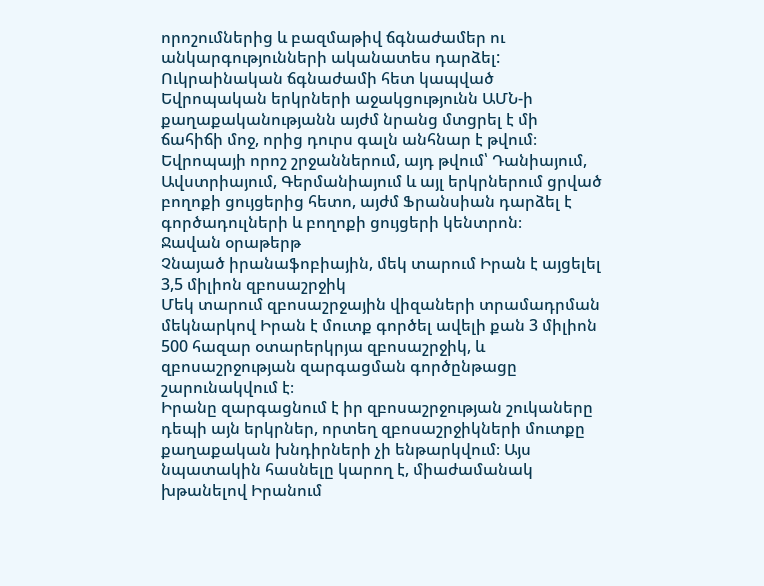որոշումներից և բազմաթիվ ճգնաժամեր ու անկարգությունների ականատես դարձել:
Ուկրաինական ճգնաժամի հետ կապված Եվրոպական երկրների աջակցությունն ԱՄՆ-ի քաղաքականությանն այժմ նրանց մտցրել է մի ճահիճի մոջ, որից դուրս գալն անհնար է թվում։
Եվրոպայի որոշ շրջաններում, այդ թվում՝ Դանիայում, Ավստրիայում, Գերմանիայում և այլ երկրներում ցրված բողոքի ցույցերից հետո, այժմ Ֆրանսիան դարձել է գործադուլների և բողոքի ցույցերի կենտրոն։
Ջավան օրաթերթ
Չնայած իրանաֆոբիային, մեկ տարում Իրան է այցելել 3,5 միլիոն զբոսաշրջիկ
Մեկ տարում զբոսաշրջային վիզաների տրամադրման մեկնարկով Իրան է մուտք գործել ավելի քան 3 միլիոն 500 հազար օտարերկրյա զբոսաշրջիկ, և զբոսաշրջության զարգացման գործընթացը շարունակվում է։
Իրանը զարգացնում է իր զբոսաշրջության շուկաները դեպի այն երկրներ, որտեղ զբոսաշրջիկների մուտքը քաղաքական խնդիրների չի ենթարկվում։ Այս նպատակին հասնելը կարող է, միաժամանակ խթանելով Իրանում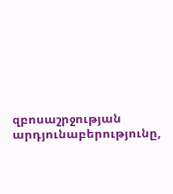զբոսաշրջության արդյունաբերությունը,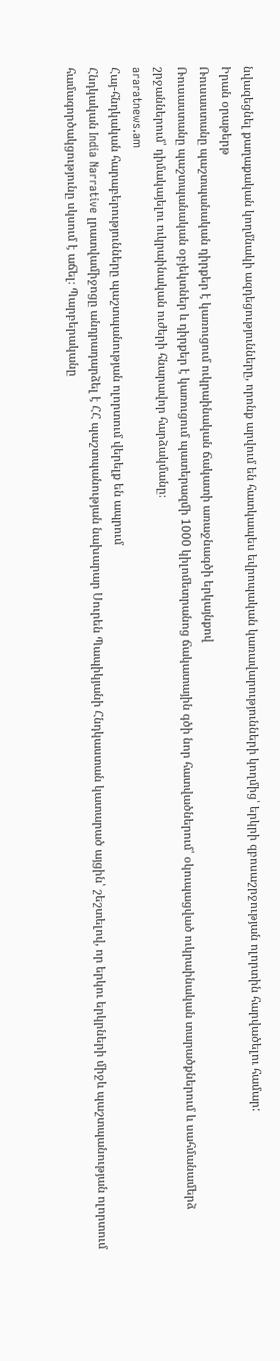նվազեցնել քաղաքական կողմնակի ազդեցությունները, որոնք արվում են հատկապես եվրոպական կառավարությունների կողմից՝ երկրի զբոսաշրջության ոլորտին հարվածելու համար:
Իրան օրաթերթ
Ռուսաստանը պաշտպանական դիրքեր է կառուցում ուկրաինական ճակատի առաջնագծի երկայնքով
Ռուսաստանը պաշտպանական օբյեկտներ և դիրքեր է կառուցում պատերազմի 1000 կիլոմետրանոց ճակատային գծի նոր հատվածներում՝ օկուպացված ուկրաինական տարածքներում և սահմանամերձ շրջաններում՝ դիմակայելու ուկրաինական ուժերի հնարավոր հարձակմանը։
araratnews.am
Հայ-հնդկական հարաբերությունները պաշտպանության ոլորտում վերելք են ապրում
Հնդկական India Narrative լրատվամիջոցը անդրադարձել է ՀՀ պաշտպանության նախարար Սուրեն Պապիկյանի Հնդկաստան կատարած այցին՝ շեշտելով, որ երկու երկրների միջև պաշտպանության ոլորտում համագործակցությունը սկսում է աճել։ Պարբերականը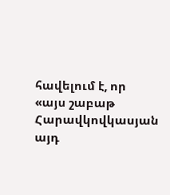հավելում է, որ «այս շաբաթ Հարավկովկասյան այդ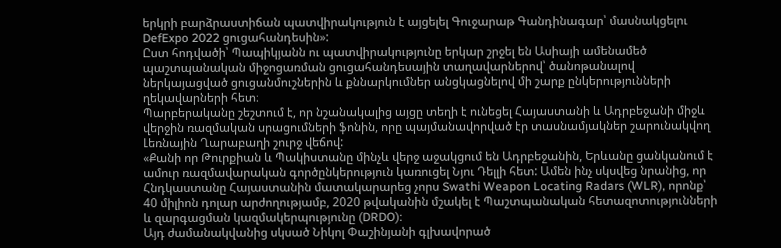երկրի բարձրաստիճան պատվիրակություն է այցելել Գուջարաթ Գանդինագար՝ մասնակցելու DefExpo 2022 ցուցահանդեսին»:
Ըստ հոդվածի՝ Պապիկյանն ու պատվիրակությունը երկար շրջել են Ասիայի ամենամեծ պաշտպանական միջոցառման ցուցահանդեսային տաղավարներով՝ ծանոթանալով ներկայացված ցուցանմուշներին և քննարկումներ անցկացնելով մի շարք ընկերությունների ղեկավարների հետ։
Պարբերականը շեշտում է, որ նշանակալից այցը տեղի է ունեցել Հայաստանի և Ադրբեջանի միջև վերջին ռազմական սրացումների ֆոնին, որը պայմանավորված էր տասնամյակներ շարունակվող Լեռնային Ղարաբաղի շուրջ վեճով:
«Քանի որ Թուրքիան և Պակիստանը մինչև վերջ աջակցում են Ադրբեջանին, Երևանը ցանկանում է ամուր ռազմավարական գործընկերություն կառուցել Նյու Դելլի հետ: Ամեն ինչ սկսվեց նրանից, որ Հնդկաստանը Հայաստանին մատակարարեց չորս Swathi Weapon Locating Radars (WLR), որոնք՝ 40 միլիոն դոլար արժողությամբ, 2020 թվականին մշակել է Պաշտպանական հետազոտությունների և զարգացման կազմակերպությունը (DRDO):
Այդ ժամանակվանից սկսած Նիկոլ Փաշինյանի գլխավորած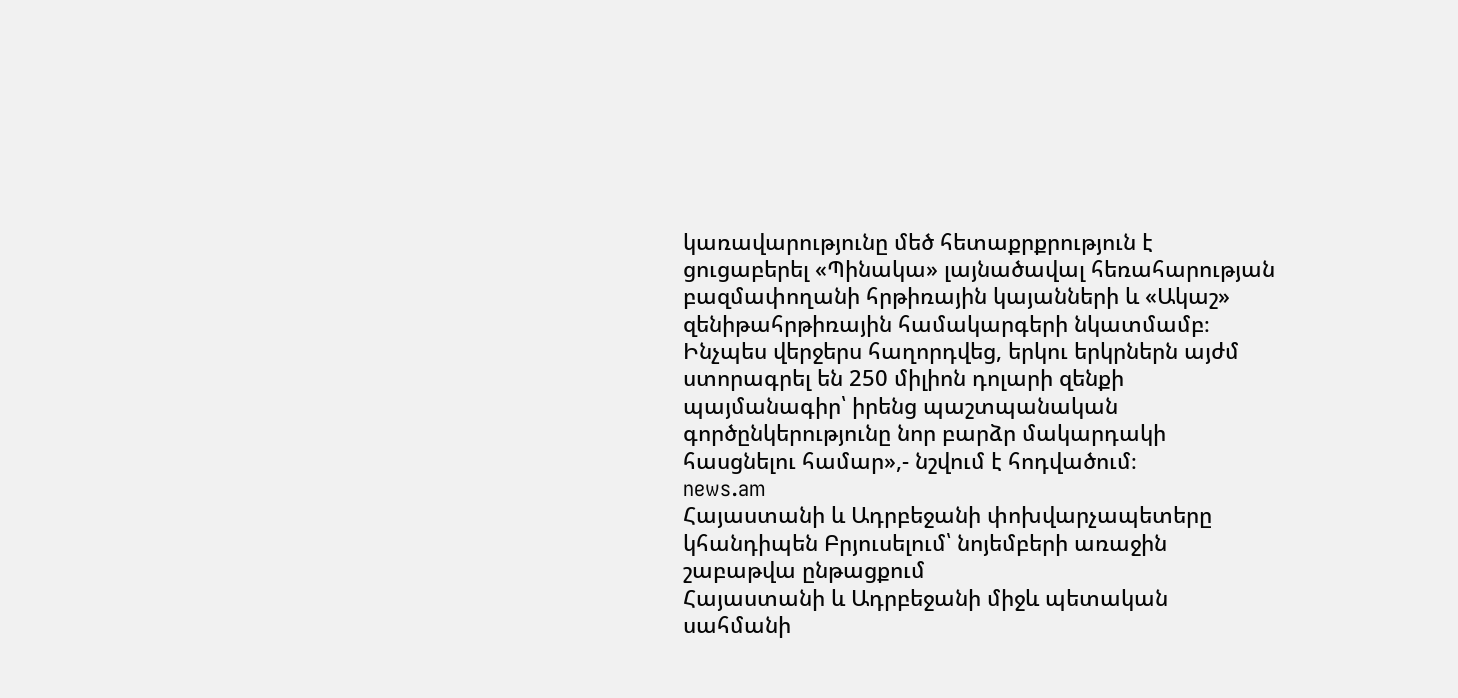կառավարությունը մեծ հետաքրքրություն է ցուցաբերել «Պինակա» լայնածավալ հեռահարության բազմափողանի հրթիռային կայանների և «Ակաշ» զենիթահրթիռային համակարգերի նկատմամբ։ Ինչպես վերջերս հաղորդվեց, երկու երկրներն այժմ ստորագրել են 250 միլիոն դոլարի զենքի պայմանագիր՝ իրենց պաշտպանական գործընկերությունը նոր բարձր մակարդակի հասցնելու համար»,- նշվում է հոդվածում։
news.am
Հայաստանի և Ադրբեջանի փոխվարչապետերը կհանդիպեն Բրյուսելում՝ նոյեմբերի առաջին շաբաթվա ընթացքում
Հայաստանի և Ադրբեջանի միջև պետական սահմանի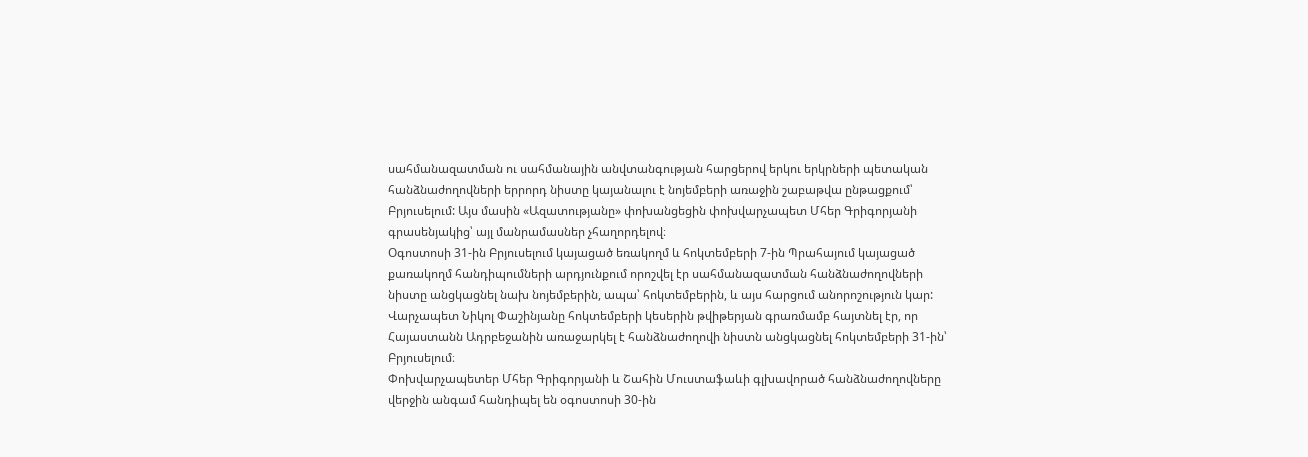սահմանազատման ու սահմանային անվտանգության հարցերով երկու երկրների պետական հանձնաժողովների երրորդ նիստը կայանալու է նոյեմբերի առաջին շաբաթվա ընթացքում՝ Բրյուսելում: Այս մասին «Ազատությանը» փոխանցեցին փոխվարչապետ Մհեր Գրիգորյանի գրասենյակից՝ այլ մանրամասներ չհաղորդելով։
Օգոստոսի 31-ին Բրյուսելում կայացած եռակողմ և հոկտեմբերի 7-ին Պրահայում կայացած քառակողմ հանդիպումների արդյունքում որոշվել էր սահմանազատման հանձնաժողովների նիստը անցկացնել նախ նոյեմբերին, ապա՝ հոկտեմբերին, և այս հարցում անորոշություն կար:
Վարչապետ Նիկոլ Փաշինյանը հոկտեմբերի կեսերին թվիթերյան գրառմամբ հայտնել էր, որ Հայաստանն Ադրբեջանին առաջարկել է հանձնաժողովի նիստն անցկացնել հոկտեմբերի 31-ին՝ Բրյուսելում։
Փոխվարչապետեր Մհեր Գրիգորյանի և Շահին Մուստաֆաևի գլխավորած հանձնաժողովները վերջին անգամ հանդիպել են օգոստոսի 30-ին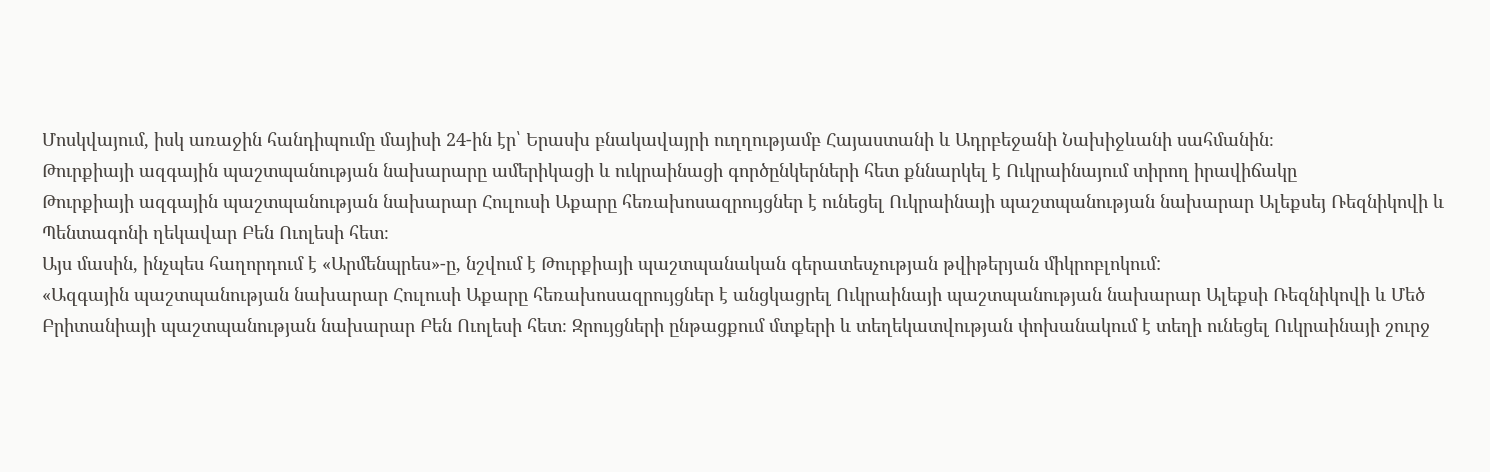Մոսկվայում, իսկ առաջին հանդիպումը մայիսի 24-ին էր՝ Երասխ բնակավայրի ուղղությամբ Հայաստանի և Ադրբեջանի Նախիջևանի սահմանին։
Թուրքիայի ազգային պաշտպանության նախարարը ամերիկացի և ուկրաինացի գործընկերների հետ քննարկել է Ուկրաինայում տիրող իրավիճակը
Թուրքիայի ազգային պաշտպանության նախարար Հուլուսի Աքարը հեռախոսազրույցներ է ունեցել Ուկրաինայի պաշտպանության նախարար Ալեքսեյ Ռեզնիկովի և Պենտագոնի ղեկավար Բեն Ուոլեսի հետ։
Այս մասին, ինչպես հաղորդում է «Արմենպրես»-ը, նշվում է Թուրքիայի պաշտպանական գերատեսչության թվիթերյան միկրոբլոկում:
«Ազգային պաշտպանության նախարար Հուլուսի Աքարը հեռախոսազրույցներ է անցկացրել Ուկրաինայի պաշտպանության նախարար Ալեքսի Ռեզնիկովի և Մեծ Բրիտանիայի պաշտպանության նախարար Բեն Ուոլեսի հետ։ Զրույցների ընթացքում մտքերի և տեղեկատվության փոխանակում է տեղի ունեցել Ուկրաինայի շուրջ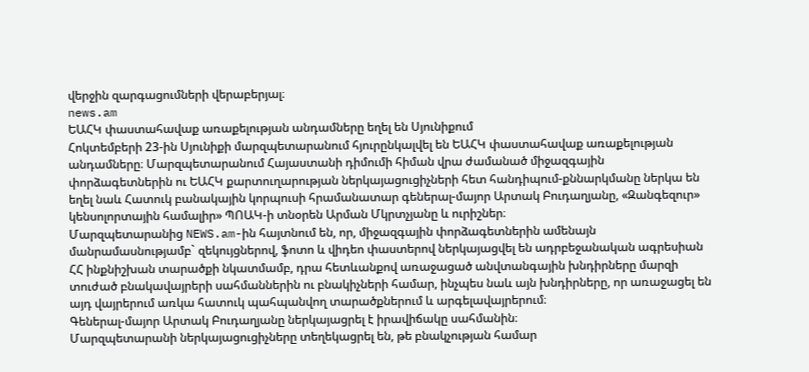վերջին զարգացումների վերաբերյալ։
news.am
ԵԱՀԿ փաստահավաք առաքելության անդամները եղել են Սյունիքում
Հոկտեմբերի 23-ին Սյունիքի մարզպետարանում հյուրընկալվել են ԵԱՀԿ փաստահավաք առաքելության անդամները։ Մարզպետարանում Հայաստանի դիմումի հիման վրա ժամանած միջազգային փորձագետներին ու ԵԱՀԿ քարտուղարության ներկայացուցիչների հետ հանդիպում-քննարկմանը ներկա են եղել նաև Հատուկ բանակային կորպուսի հրամանատար գեներալ-մայոր Արտակ Բուդաղյանը, «Զանգեզուր» կենսոլորտային համալիր» ՊՈԱԿ-ի տնօրեն Արման Մկրտչյանը և ուրիշներ։
Մարզպետարանից NEWS.am-ին հայտնում են, որ, միջազգային փորձագետներին ամենայն մանրամասնությամբ` զեկույցներով, ֆոտո և վիդեո փաստերով ներկայացվել են ադրբեջանական ագրեսիան ՀՀ ինքնիշխան տարածքի նկատմամբ, դրա հետևանքով առաջացած անվտանգային խնդիրները մարզի տուժած բնակավայրերի սահմաններին ու բնակիչների համար, ինչպես նաև այն խնդիրները, որ առաջացել են այդ վայրերում առկա հատուկ պահպանվող տարածքներում և արգելավայրերում։
Գեներալ-մայոր Արտակ Բուդաղյանը ներկայացրել է իրավիճակը սահմանին։
Մարզպետարանի ներկայացուցիչները տեղեկացրել են, թե բնակչության համար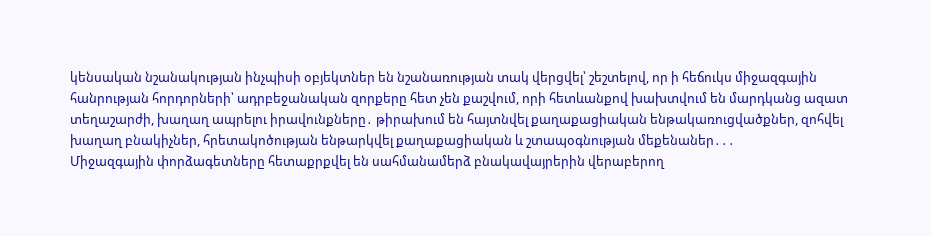կենսական նշանակության ինչպիսի օբյեկտներ են նշանառության տակ վերցվել՝ շեշտելով, որ ի հեճուկս միջազգային հանրության հորդորների՝ ադրբեջանական զորքերը հետ չեն քաշվում, որի հետևանքով խախտվում են մարդկանց ազատ տեղաշարժի, խաղաղ ապրելու իրավունքները․ թիրախում են հայտնվել քաղաքացիական ենթակառուցվածքներ, զոհվել խաղաղ բնակիչներ, հրետակոծության ենթարկվել քաղաքացիական և շտապօգնության մեքենաներ․․․
Միջազգային փորձագետները հետաքրքվել են սահմանամերձ բնակավայրերին վերաբերող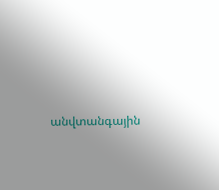անվտանգային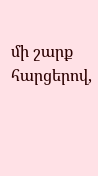մի շարք հարցերով,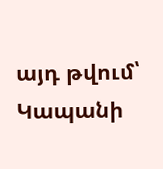այդ թվում՝ Կապանի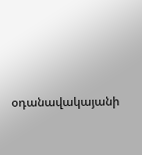օդանավակայանի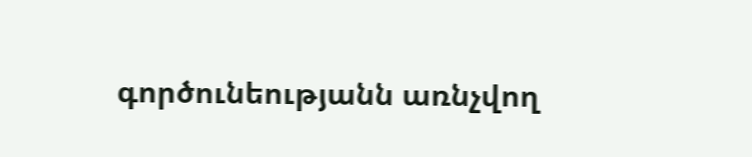գործունեությանն առնչվող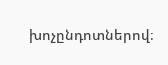խոչընդոտներով։